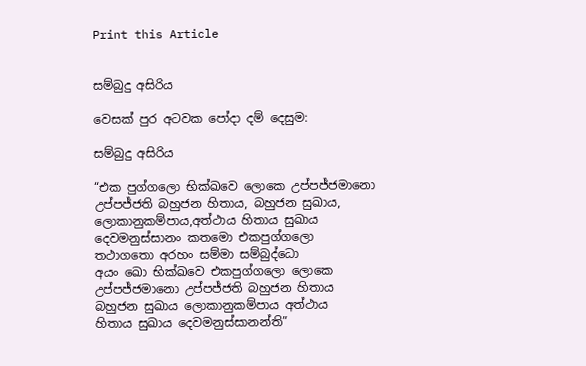Print this Article


සම්බුදු අසිරිය

වෙසක් පුර අටවක පෝදා දම් දෙසුම:

සම්බුදු අසිරිය

“එක පුග්ගලො භික්ඛවෙ ලොකෙ උප්පජ්ජමානො
උප්පජ්ජති බහුජන හිතාය, බහුජන සුඛාය,
ලොකානුකම්පාය,අත්ථාය හිතාය සුඛාය
දෙවමනුස්සානං කතමො එකපුග්ගලො
තථාගතො අරහං සම්මා සම්බුද්ධො
අයං ඛො භික්ඛවෙ එකපුග්ගලො ලොකෙ
උප්පජ්ජමානො උප්පජ්ජති බහුජන හිතාය
බහුජන සුඛාය ලොකානුකම්පාය අත්ථාය
හිතාය සුඛාය දෙවමනුස්සානන්ති”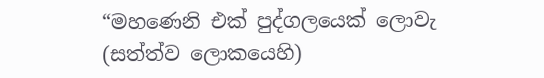“මහණෙනි එක් පුද්ගලයෙක් ලොවැ (සත්ත්ව ලොකයෙහි)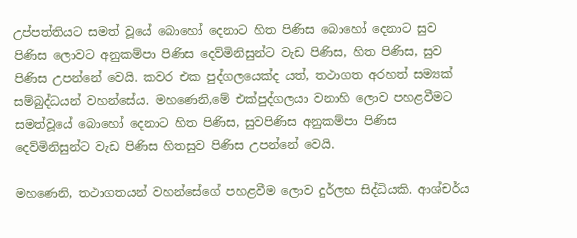උප්පත්තියට සමත් වූයේ බොහෝ දෙනාට හිත පිණිස බොහෝ දෙනාට සුව පිණිස ලොවට අනුකම්පා පිණිස දෙව්මිනිසුන්ට වැඩ පිණිස, හිත පිණිස, සුව පිණිස උපන්නේ වෙයි. කවර එක පුද්ගලයෙක්ද යත්, තථාගත අරහත් සම්‍යක් සම්බුද්ධයන් වහන්සේය. මහණෙනි,මේ එක්පුද්ගලයා වනාහි ලොව පහළවීමට සමත්වූයේ බොහෝ දෙනාට හිත පිණිස, සුවපිණිස අනුකම්පා පිණිස දෙව්මිනිසුන්ට වැඩ පිණිස හිතසුව පිණිස උපන්නේ වෙයි.

මහණෙනි, තථාගතයන් වහන්සේගේ පහළවීම ලොව දුර්ලභ සිද්ධියකි. ආශ්චර්ය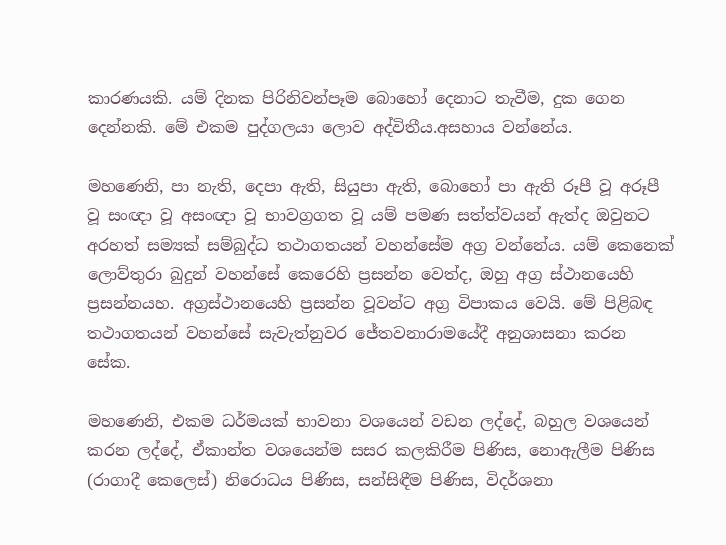කාරණයකි. යම් දිනක පිරිනිවන්පෑම බොහෝ දෙනාට තැවීම, දුක ගෙන දෙන්නකි. මේ එකම පුද්ගලයා ලොව අද්විතීය.අසහාය වන්නේය.

මහණෙනි, පා නැති, දෙපා ඇති, සියුපා ඇති, බොහෝ පා ඇති රූපී වූ අරූපී වූ සංඥා වූ අසංඥා වූ භාවග්‍රගත වූ යම් පමණ සත්ත්වයන් ඇත්ද ඔවුනට අරහත් සම්‍යක් සම්බුද්ධ තථාගතයන් වහන්සේම අග්‍ර වන්නේය. යම් කෙනෙක් ලොව්තුරා බුදුන් වහන්සේ කෙරෙහි ප්‍රසන්න වෙත්ද, ඔහු අග්‍ර ස්ථානයෙහි ප්‍රසන්නයහ. අග්‍රස්ථානයෙහි ප්‍රසන්න වූවන්ට අග්‍ර විපාකය වෙයි. මේ පිළිබඳ තථාගතයන් වහන්සේ සැවැත්නුවර ජේතවනාරාමයේදී අනුශාසනා කරන සේක.

මහණෙනි, එකම ධර්මයක් භාවනා වශයෙන් වඩන ලද්දේ, බහුල වශයෙන් කරන ලද්දේ, ඒකාන්ත වශයෙන්ම සසර කලකිරීම පිණිස, නොඇලීම පිණිස (රාගාදී කෙලෙස්) නිරොධය පිණිස, සන්සිඳීම පිණිස, විදර්ශනා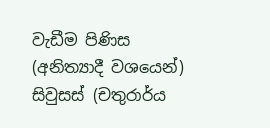වැඩීම පිණිස (අනිත්‍යාදී වශයෙන්) සිවුසස් (චතුරාර්ය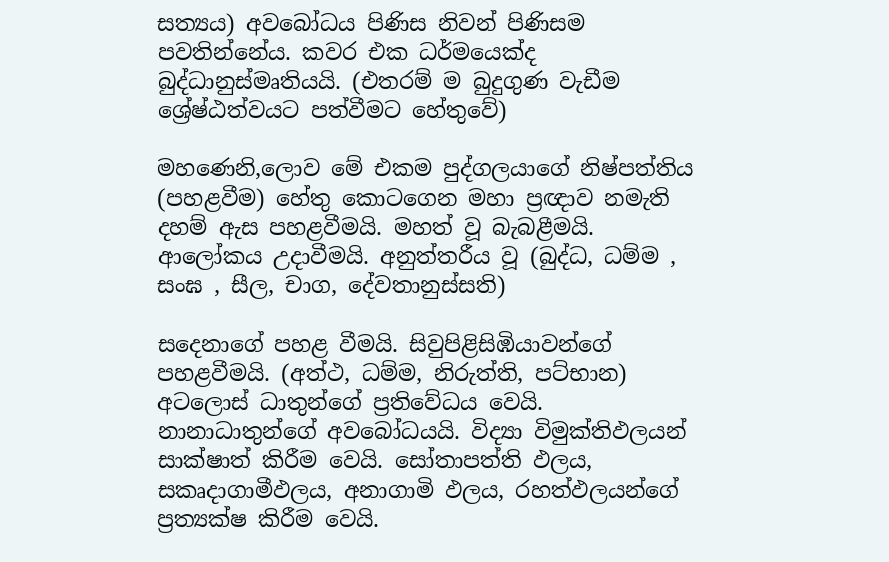සත්‍යය) අවබෝධය පිණිස නිවන් පිණිසම පවතින්නේය. කවර එක ධර්මයෙක්ද බුද්ධානුස්මෘතියයි. (එතරම් ම බුදුගුණ වැඩීම ශ්‍රේෂ්ඨත්වයට පත්වීමට හේතුවේ)

මහණෙනි,ලොව මේ එකම පුද්ගලයාගේ නිෂ්පත්තිය (පහළවීම) හේතු කොටගෙන මහා ප්‍රඥාව නමැති දහම් ඇස පහළවීමයි. මහත් වූ බැබළීමයි. ආලෝකය උදාවීමයි. අනුත්තරීය වූ (බුද්ධ, ධම්ම , සංඝ , සීල, චාග, දේවතානුස්සති)

සදෙනාගේ පහළ වීමයි. සිවුපිළිසිඹියාවන්ගේ පහළවීමයි. (අත්ථ, ධම්ම, නිරුත්ති, පට්භාන) අටලොස් ධාතුන්ගේ ප්‍රතිවේධය වෙයි. නානාධාතුන්ගේ අවබෝධයයි. විද්‍යා විමුක්තිඵලයන් සාක්ෂාත් කිරීම වෙයි. සෝතාපත්ති ඵලය, සකෘදාගාමීඵලය, අනාගාමි ඵලය, රහත්ඵලයන්ගේ ප්‍රත්‍යක්ෂ කිරීම වෙයි.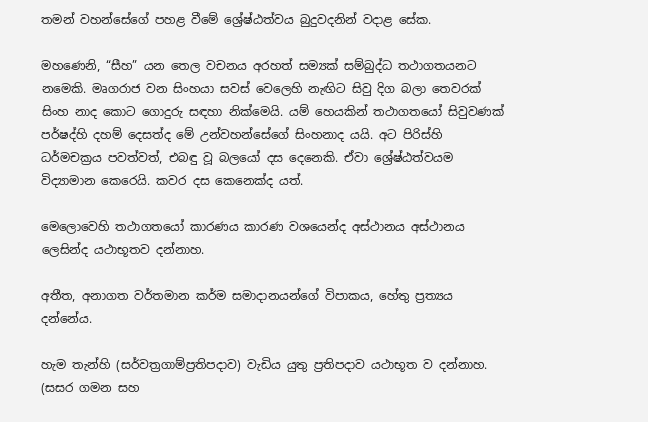තමන් වහන්සේගේ පහළ වීමේ ශ්‍රේෂ්ඨත්වය බුදුවදනින් වදාළ සේක.

මහණෙනි, “සීහ” යන තෙල වචනය අරහත් සම්‍යක් සම්බුද්ධ තථාගතයනට නමෙකි. මෘගරාජ වන සිංහයා සවස් වෙලෙහි නැඟිට සිවු දිග බලා තෙවරක් සිංහ නාද කොට ගොදුරු සඳහා නික්මෙයි. යම් හෙයකින් තථාගතයෝ සිවුවණක් පර්ෂද්හි දහම් දෙසත්ද මේ උන්වහන්සේගේ සිංහනාද යයි. අට පිරිස්හි ධර්මචක්‍රය පවත්වත්, එබඳු වූ බලයෝ දස දෙනෙකි. ඒවා ශ්‍රේෂ්ඨත්වයම විද්‍යාමාන කෙරෙයි. කවර දස කෙනෙක්ද යත්.

මෙලොවෙහි තථාගතයෝ කාරණය කාරණ වශයෙන්ද අස්ථානය අස්ථානය ලෙසින්ද යථාභූතව දන්නාහ.

අතීත, අනාගත වර්තමාන කර්ම සමාදානයන්ගේ විපාකය, හේතු ප්‍රත්‍යය දන්නේය.

හැම තැන්හි (සර්වත්‍රගාම්ප්‍රතිපදාව) වැඩිය යුතු ප්‍රතිපදාව යථාභූත ව දන්නාහ. (සසර ගමන සහ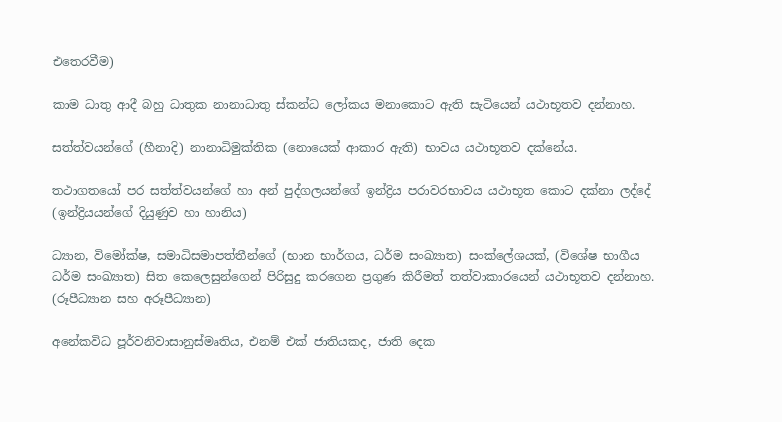එතෙරවීම)

කාම ධාතු ආදී බහු ධාතුක නානාධාතු ස්කන්ධ ලෝකය මනාකොට ඇති සැටියෙන් යථාභූතව දන්නාහ.

සත්ත්වයන්ගේ (හීනාදි) නානාධිමුක්තික (නොයෙක් ආකාර ඇති) භාවය යථාභූතව දක්නේය.

තථාගතයෝ පර සත්ත්වයන්ගේ හා අන් පුද්ගලයන්ගේ ඉන්ද්‍රිය පරාවරභාවය යථාභූත කොට දක්නා ලද්දේ (ඉන්ද්‍රියයන්ගේ දියුණුව හා හානිය)

ධ්‍යාන, විමෝක්ෂ, සමාධිසමාපත්තීන්ගේ (භාන භාර්ගය, ධර්ම සංඛ්‍යාත) සංක්ලේශයක්, (විශේෂ භාගීය ධර්ම සංඛ්‍යාත) සිත කෙලෙසුන්ගෙන් පිරිසුදු කරගෙන ප්‍රගුණ කිරීමත් තත්වාකාරයෙන් යථාභූතව දන්නාහ. (රූපීධ්‍යාන සහ අරූපීධ්‍යාන)

අනේකවිධ පූර්වනිවාසානුස්මෘතිය, එනම් එක් ජාතියකද, ජාති දෙක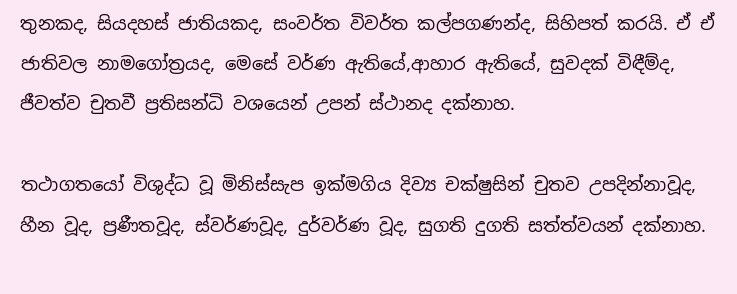තුනකද, සියදහස් ජාතියකද, සංවර්ත විවර්ත කල්පගණන්ද, සිහිපත් කරයි. ඒ ඒ ජාතිවල නාමගෝත්‍රයද, මෙසේ වර්ණ ඇතියේ,ආහාර ඇතියේ, සුවදක් විඳීම්ද, ජීවත්ව චුතවී ප්‍රතිසන්ධි වශයෙන් උපන් ස්ථානද දක්නාහ.

තථාගතයෝ විශුද්ධ වූ මිනිස්සැප ඉක්මගිය දිව්‍ය චක්ෂුසින් චුතව උපදින්නාවූද, හීන වූද, ප්‍රණීතවූද, ස්වර්ණවූද, දුර්වර්ණ වූද, සුගති දුගති සත්ත්වයන් දක්නාහ.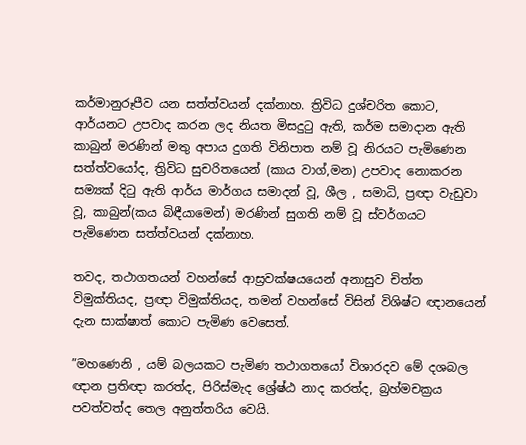කර්මානුරූපීව යන සත්ත්වයන් දක්නාහ. ත්‍රිවිධ දුශ්චරිත කොට, ආර්යනට උපවාද කරන ලද නියත මිසදුටු ඇති, කර්ම සමාදාන ඇති කාබුන් මරණින් මතු අපාය දුගති විනිපාත නම් වූ නිරයට පැමිණෙන සත්ත්වයෝද, ත්‍රිවිධ සුචරිතයෙන් (කාය වාග්,මන) උපවාද නොකරන සම්‍යක් දිටු ඇති ආර්ය මාර්ගය සමාදන් වූ, ශීල , සමාධි, ප්‍රඥා වැඩුවා වූ, කාබුන්(කය බිඳීයාමෙන්) මරණින් සුගති නම් වූ ස්වර්ගයට පැමිණෙන සත්ත්වයන් දක්නාහ.

තවද, තථාගතයන් වහන්සේ ආස්‍රවක්ෂයයෙන් අනාසුව චිත්ත විමුක්තියද, ප්‍රඥා විමුක්තියද, තමන් වහන්සේ විසින් විශිෂ්ට ඥානයෙන් දැන සාක්ෂාත් කොට පැමිණ වෙසෙත්.

”මහණෙනි , යම් බලයකට පැමිණ තථාගතයෝ විශාරදව මේ දශබල ඥාන ප්‍රතිඥා කරත්ද, පිරිස්මැද ශ්‍රේෂ්ඨ නාද කරත්ද, බ්‍රහ්මචක්‍රය පවත්වත්ද තෙල අනුත්තරිය වෙයි.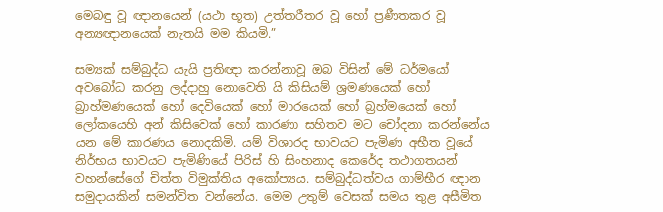මෙබඳු වූ ඥානයෙන් (යථා භූත) උත්තරීතර වූ හෝ ප්‍රණීතකර වූ අන්‍යඥානයෙක් නැතයි මම කියමි.”

සම්‍යක් සම්බුද්ධ යැයි ප්‍රතිඥා කරන්නාවූ ඔබ විසින් මේ ධර්මයෝ අවබෝධ කරනු ලද්දාහු නොවෙති යි කිසියම් ශ්‍රමණයෙක් හෝ බ්‍රාහ්මණයෙක් හෝ දෙවියෙක් හෝ මාරයෙක් හෝ බ්‍රහ්මයෙක් හෝ ලෝකයෙහි අන් කිසිවෙක් හෝ කාරණා සහිතව මට චෝදනා කරන්නේය යන මේ කාරණය නොදකිමි. යම් විශාරද භාවයට පැමිණ අභීත වූයේ නිර්භය භාවයට පැමිණියේ පිරිස් හි සිංහනාද කෙරේද තථාගතයන් වහන්සේගේ චිත්ත විමුක්තිය අකෝප්‍යය. සම්බුද්ධත්වය ගාම්භීර ඥාන සමුදායකින් සමන්විත වන්නේය. මෙම උතුම් වෙසක් සමය තුළ අසීමිත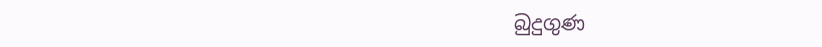බුදුගුණ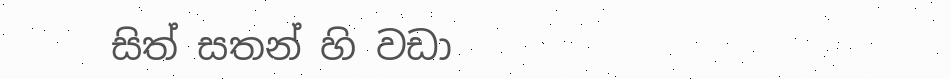සිත් සතන් හි වඩා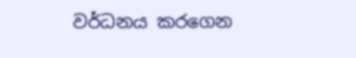වර්ධනය කරගෙන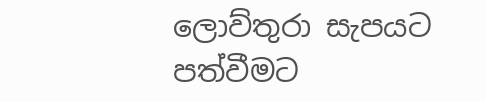ලොව්තුරා සැපයට පත්වීමට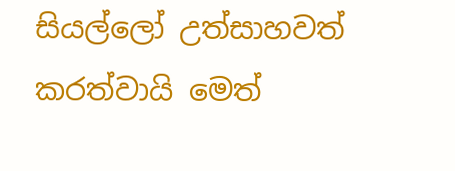සියල්ලෝ උත්සාහවත් කරත්වායි මෙත්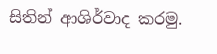සිතින් ආශිර්වාද කරමු.